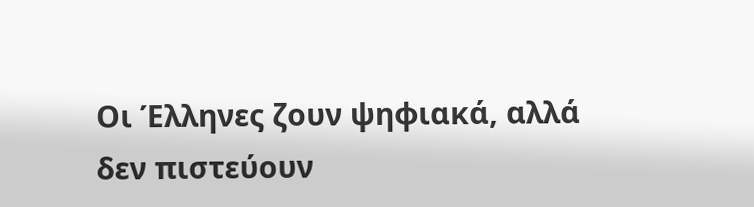Οι Έλληνες ζουν ψηφιακά, αλλά δεν πιστεύουν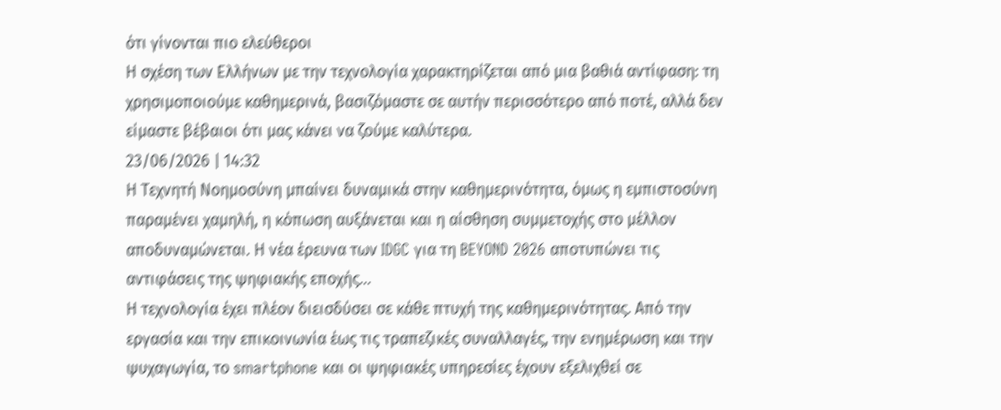ότι γίνονται πιο ελεύθεροι
Η σχέση των Ελλήνων με την τεχνολογία χαρακτηρίζεται από μια βαθιά αντίφαση: τη χρησιμοποιούμε καθημερινά, βασιζόμαστε σε αυτήν περισσότερο από ποτέ, αλλά δεν είμαστε βέβαιοι ότι μας κάνει να ζούμε καλύτερα.
23/06/2026 | 14:32
Η Τεχνητή Νοημοσύνη μπαίνει δυναμικά στην καθημερινότητα, όμως η εμπιστοσύνη παραμένει χαμηλή, η κόπωση αυξάνεται και η αίσθηση συμμετοχής στο μέλλον αποδυναμώνεται. Η νέα έρευνα των IDGC για τη BEYOND 2026 αποτυπώνει τις αντιφάσεις της ψηφιακής εποχής...
Η τεχνολογία έχει πλέον διεισδύσει σε κάθε πτυχή της καθημερινότητας. Από την εργασία και την επικοινωνία έως τις τραπεζικές συναλλαγές, την ενημέρωση και την ψυχαγωγία, το smartphone και οι ψηφιακές υπηρεσίες έχουν εξελιχθεί σε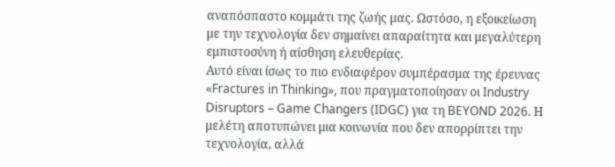αναπόσπαστο κομμάτι της ζωής μας. Ωστόσο, η εξοικείωση με την τεχνολογία δεν σημαίνει απαραίτητα και μεγαλύτερη εμπιστοσύνη ή αίσθηση ελευθερίας.
Αυτό είναι ίσως το πιο ενδιαφέρον συμπέρασμα της έρευνας «Fractures in Thinking», που πραγματοποίησαν οι Industry Disruptors – Game Changers (IDGC) για τη BEYOND 2026. Η μελέτη αποτυπώνει μια κοινωνία που δεν απορρίπτει την τεχνολογία, αλλά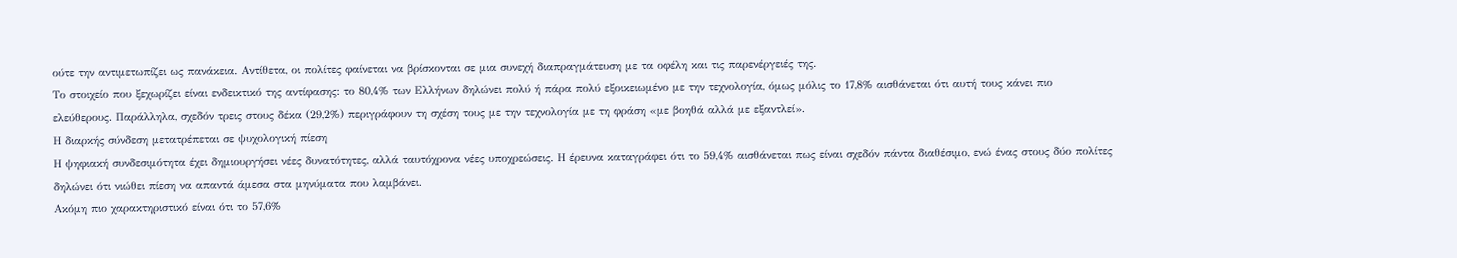ούτε την αντιμετωπίζει ως πανάκεια. Αντίθετα, οι πολίτες φαίνεται να βρίσκονται σε μια συνεχή διαπραγμάτευση με τα οφέλη και τις παρενέργειές της.
Το στοιχείο που ξεχωρίζει είναι ενδεικτικό της αντίφασης: το 80,4% των Ελλήνων δηλώνει πολύ ή πάρα πολύ εξοικειωμένο με την τεχνολογία, όμως μόλις το 17,8% αισθάνεται ότι αυτή τους κάνει πιο ελεύθερους. Παράλληλα, σχεδόν τρεις στους δέκα (29,2%) περιγράφουν τη σχέση τους με την τεχνολογία με τη φράση «με βοηθά αλλά με εξαντλεί».
Η διαρκής σύνδεση μετατρέπεται σε ψυχολογική πίεση
Η ψηφιακή συνδεσιμότητα έχει δημιουργήσει νέες δυνατότητες, αλλά ταυτόχρονα νέες υποχρεώσεις. Η έρευνα καταγράφει ότι το 59,4% αισθάνεται πως είναι σχεδόν πάντα διαθέσιμο, ενώ ένας στους δύο πολίτες δηλώνει ότι νιώθει πίεση να απαντά άμεσα στα μηνύματα που λαμβάνει.
Ακόμη πιο χαρακτηριστικό είναι ότι το 57,6%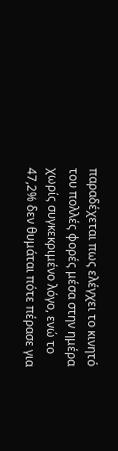παραδέχεται πως ελέγχει το κινητό του πολλές φορές μέσα στην ημέρα χωρίς συγκεκριμένο λόγο, ενώ το 47,2% δεν θυμάται πότε πέρασε για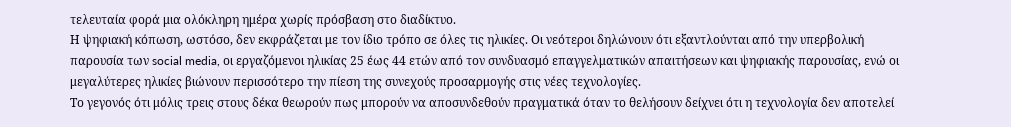τελευταία φορά μια ολόκληρη ημέρα χωρίς πρόσβαση στο διαδίκτυο.
Η ψηφιακή κόπωση, ωστόσο, δεν εκφράζεται με τον ίδιο τρόπο σε όλες τις ηλικίες. Οι νεότεροι δηλώνουν ότι εξαντλούνται από την υπερβολική παρουσία των social media, οι εργαζόμενοι ηλικίας 25 έως 44 ετών από τον συνδυασμό επαγγελματικών απαιτήσεων και ψηφιακής παρουσίας, ενώ οι μεγαλύτερες ηλικίες βιώνουν περισσότερο την πίεση της συνεχούς προσαρμογής στις νέες τεχνολογίες.
Το γεγονός ότι μόλις τρεις στους δέκα θεωρούν πως μπορούν να αποσυνδεθούν πραγματικά όταν το θελήσουν δείχνει ότι η τεχνολογία δεν αποτελεί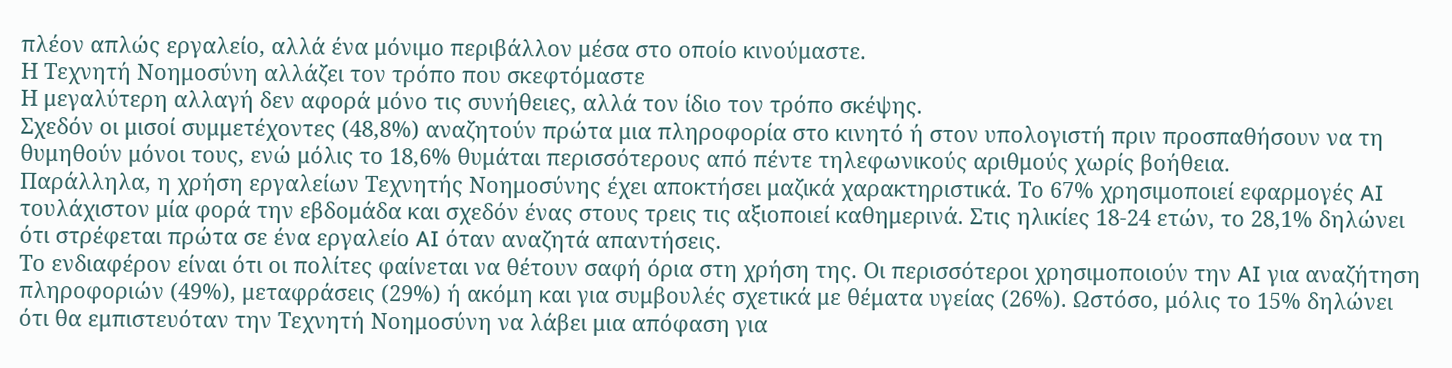πλέον απλώς εργαλείο, αλλά ένα μόνιμο περιβάλλον μέσα στο οποίο κινούμαστε.
Η Τεχνητή Νοημοσύνη αλλάζει τον τρόπο που σκεφτόμαστε
Η μεγαλύτερη αλλαγή δεν αφορά μόνο τις συνήθειες, αλλά τον ίδιο τον τρόπο σκέψης.
Σχεδόν οι μισοί συμμετέχοντες (48,8%) αναζητούν πρώτα μια πληροφορία στο κινητό ή στον υπολογιστή πριν προσπαθήσουν να τη θυμηθούν μόνοι τους, ενώ μόλις το 18,6% θυμάται περισσότερους από πέντε τηλεφωνικούς αριθμούς χωρίς βοήθεια.
Παράλληλα, η χρήση εργαλείων Τεχνητής Νοημοσύνης έχει αποκτήσει μαζικά χαρακτηριστικά. Το 67% χρησιμοποιεί εφαρμογές AI τουλάχιστον μία φορά την εβδομάδα και σχεδόν ένας στους τρεις τις αξιοποιεί καθημερινά. Στις ηλικίες 18-24 ετών, το 28,1% δηλώνει ότι στρέφεται πρώτα σε ένα εργαλείο AI όταν αναζητά απαντήσεις.
Το ενδιαφέρον είναι ότι οι πολίτες φαίνεται να θέτουν σαφή όρια στη χρήση της. Οι περισσότεροι χρησιμοποιούν την AI για αναζήτηση πληροφοριών (49%), μεταφράσεις (29%) ή ακόμη και για συμβουλές σχετικά με θέματα υγείας (26%). Ωστόσο, μόλις το 15% δηλώνει ότι θα εμπιστευόταν την Τεχνητή Νοημοσύνη να λάβει μια απόφαση για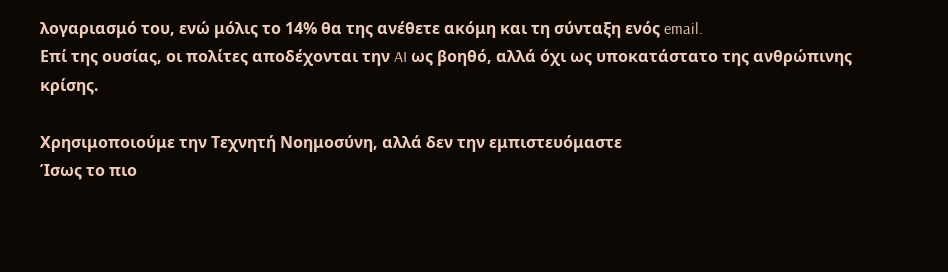λογαριασμό του, ενώ μόλις το 14% θα της ανέθετε ακόμη και τη σύνταξη ενός email.
Επί της ουσίας, οι πολίτες αποδέχονται την AI ως βοηθό, αλλά όχι ως υποκατάστατο της ανθρώπινης κρίσης.

Χρησιμοποιούμε την Τεχνητή Νοημοσύνη, αλλά δεν την εμπιστευόμαστε
Ίσως το πιο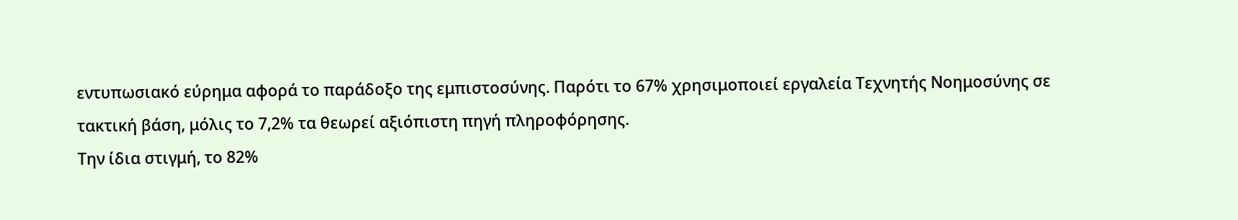εντυπωσιακό εύρημα αφορά το παράδοξο της εμπιστοσύνης. Παρότι το 67% χρησιμοποιεί εργαλεία Τεχνητής Νοημοσύνης σε τακτική βάση, μόλις το 7,2% τα θεωρεί αξιόπιστη πηγή πληροφόρησης.
Την ίδια στιγμή, το 82%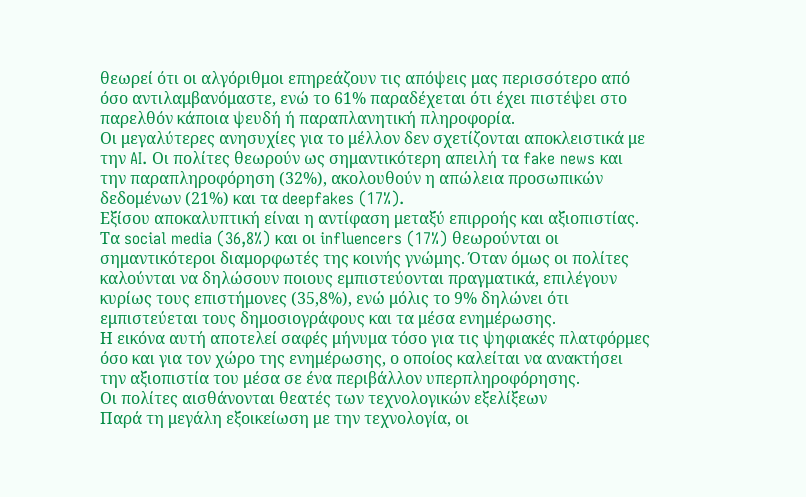θεωρεί ότι οι αλγόριθμοι επηρεάζουν τις απόψεις μας περισσότερο από όσο αντιλαμβανόμαστε, ενώ το 61% παραδέχεται ότι έχει πιστέψει στο παρελθόν κάποια ψευδή ή παραπλανητική πληροφορία.
Οι μεγαλύτερες ανησυχίες για το μέλλον δεν σχετίζονται αποκλειστικά με την AI. Οι πολίτες θεωρούν ως σημαντικότερη απειλή τα fake news και την παραπληροφόρηση (32%), ακολουθούν η απώλεια προσωπικών δεδομένων (21%) και τα deepfakes (17%).
Εξίσου αποκαλυπτική είναι η αντίφαση μεταξύ επιρροής και αξιοπιστίας. Τα social media (36,8%) και οι influencers (17%) θεωρούνται οι σημαντικότεροι διαμορφωτές της κοινής γνώμης. Όταν όμως οι πολίτες καλούνται να δηλώσουν ποιους εμπιστεύονται πραγματικά, επιλέγουν κυρίως τους επιστήμονες (35,8%), ενώ μόλις το 9% δηλώνει ότι εμπιστεύεται τους δημοσιογράφους και τα μέσα ενημέρωσης.
Η εικόνα αυτή αποτελεί σαφές μήνυμα τόσο για τις ψηφιακές πλατφόρμες όσο και για τον χώρο της ενημέρωσης, ο οποίος καλείται να ανακτήσει την αξιοπιστία του μέσα σε ένα περιβάλλον υπερπληροφόρησης.
Οι πολίτες αισθάνονται θεατές των τεχνολογικών εξελίξεων
Παρά τη μεγάλη εξοικείωση με την τεχνολογία, οι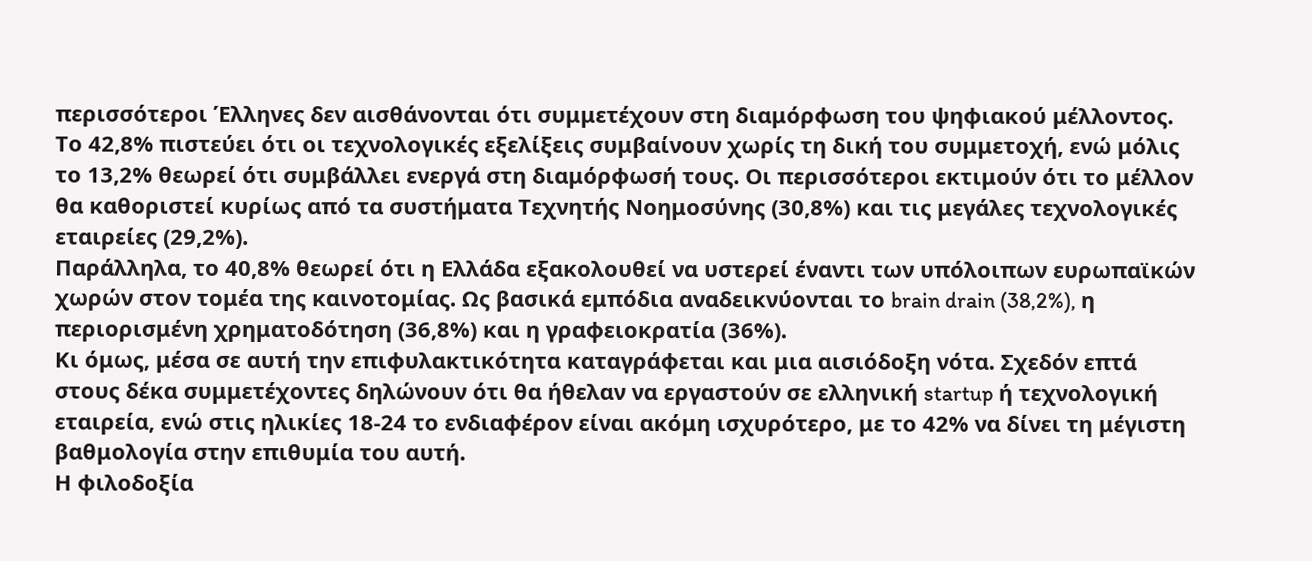περισσότεροι Έλληνες δεν αισθάνονται ότι συμμετέχουν στη διαμόρφωση του ψηφιακού μέλλοντος. Το 42,8% πιστεύει ότι οι τεχνολογικές εξελίξεις συμβαίνουν χωρίς τη δική του συμμετοχή, ενώ μόλις το 13,2% θεωρεί ότι συμβάλλει ενεργά στη διαμόρφωσή τους. Οι περισσότεροι εκτιμούν ότι το μέλλον θα καθοριστεί κυρίως από τα συστήματα Τεχνητής Νοημοσύνης (30,8%) και τις μεγάλες τεχνολογικές εταιρείες (29,2%).
Παράλληλα, το 40,8% θεωρεί ότι η Ελλάδα εξακολουθεί να υστερεί έναντι των υπόλοιπων ευρωπαϊκών χωρών στον τομέα της καινοτομίας. Ως βασικά εμπόδια αναδεικνύονται το brain drain (38,2%), η περιορισμένη χρηματοδότηση (36,8%) και η γραφειοκρατία (36%).
Κι όμως, μέσα σε αυτή την επιφυλακτικότητα καταγράφεται και μια αισιόδοξη νότα. Σχεδόν επτά στους δέκα συμμετέχοντες δηλώνουν ότι θα ήθελαν να εργαστούν σε ελληνική startup ή τεχνολογική εταιρεία, ενώ στις ηλικίες 18-24 το ενδιαφέρον είναι ακόμη ισχυρότερο, με το 42% να δίνει τη μέγιστη βαθμολογία στην επιθυμία του αυτή.
Η φιλοδοξία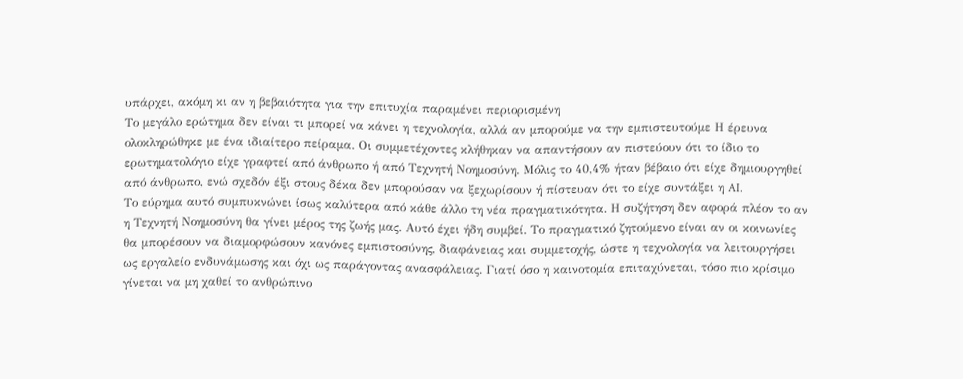υπάρχει, ακόμη κι αν η βεβαιότητα για την επιτυχία παραμένει περιορισμένη
Το μεγάλο ερώτημα δεν είναι τι μπορεί να κάνει η τεχνολογία, αλλά αν μπορούμε να την εμπιστευτούμε Η έρευνα ολοκληρώθηκε με ένα ιδιαίτερο πείραμα. Οι συμμετέχοντες κλήθηκαν να απαντήσουν αν πιστεύουν ότι το ίδιο το ερωτηματολόγιο είχε γραφτεί από άνθρωπο ή από Τεχνητή Νοημοσύνη. Μόλις το 40,4% ήταν βέβαιο ότι είχε δημιουργηθεί από άνθρωπο, ενώ σχεδόν έξι στους δέκα δεν μπορούσαν να ξεχωρίσουν ή πίστευαν ότι το είχε συντάξει η AI.
Το εύρημα αυτό συμπυκνώνει ίσως καλύτερα από κάθε άλλο τη νέα πραγματικότητα. Η συζήτηση δεν αφορά πλέον το αν η Τεχνητή Νοημοσύνη θα γίνει μέρος της ζωής μας. Αυτό έχει ήδη συμβεί. Το πραγματικό ζητούμενο είναι αν οι κοινωνίες θα μπορέσουν να διαμορφώσουν κανόνες εμπιστοσύνης, διαφάνειας και συμμετοχής, ώστε η τεχνολογία να λειτουργήσει ως εργαλείο ενδυνάμωσης και όχι ως παράγοντας ανασφάλειας. Γιατί όσο η καινοτομία επιταχύνεται, τόσο πιο κρίσιμο γίνεται να μη χαθεί το ανθρώπινο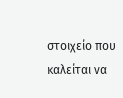στοιχείο που καλείται να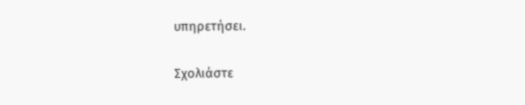υπηρετήσει.

Σχολιάστε